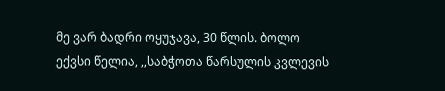მე ვარ ბადრი ოყუჯავა, 30 წლის. ბოლო ექვსი წელია, ,,საბჭოთა წარსულის კვლევის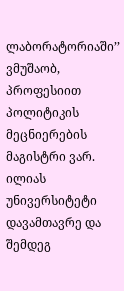ლაბორატორიაში’’ ვმუშაობ, პროფესიით პოლიტიკის მეცნიერების მაგისტრი ვარ. ილიას უნივერსიტეტი დავამთავრე და შემდეგ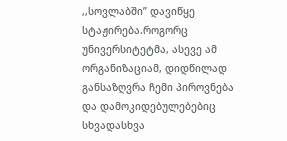,,სოვლაბში’’ დავიწყე სტაჟირება.როგორც უნივერსიტეტმა, ასევე ამ ორგანიზაციამ, დიდწილად განსაზღვრა ჩემი პიროვნება და დამოკიდებულებებიც სხვადასხვა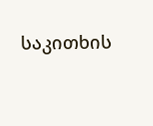საკითხის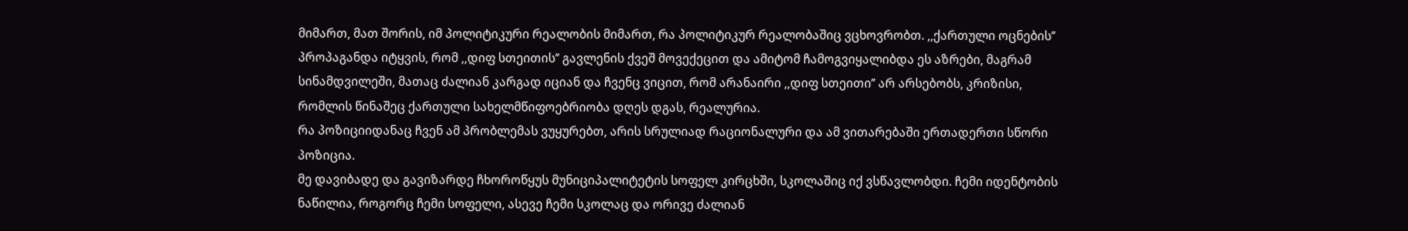მიმართ, მათ შორის, იმ პოლიტიკური რეალობის მიმართ, რა პოლიტიკურ რეალობაშიც ვცხოვრობთ. ,,ქართული ოცნების’’ პროპაგანდა იტყვის, რომ ,,დიფ სთეითის’’ გავლენის ქვეშ მოვექეცით და ამიტომ ჩამოგვიყალიბდა ეს აზრები, მაგრამ სინამდვილეში, მათაც ძალიან კარგად იციან და ჩვენც ვიცით, რომ არანაირი ,,დიფ სთეითი’’ არ არსებობს, კრიზისი, რომლის წინაშეც ქართული სახელმწიფოებრიობა დღეს დგას, რეალურია.
რა პოზიციიდანაც ჩვენ ამ პრობლემას ვუყურებთ, არის სრულიად რაციონალური და ამ ვითარებაში ერთადერთი სწორი პოზიცია.
მე დავიბადე და გავიზარდე ჩხოროწყუს მუნიციპალიტეტის სოფელ კირცხში, სკოლაშიც იქ ვსწავლობდი. ჩემი იდენტობის ნაწილია, როგორც ჩემი სოფელი, ასევე ჩემი სკოლაც და ორივე ძალიან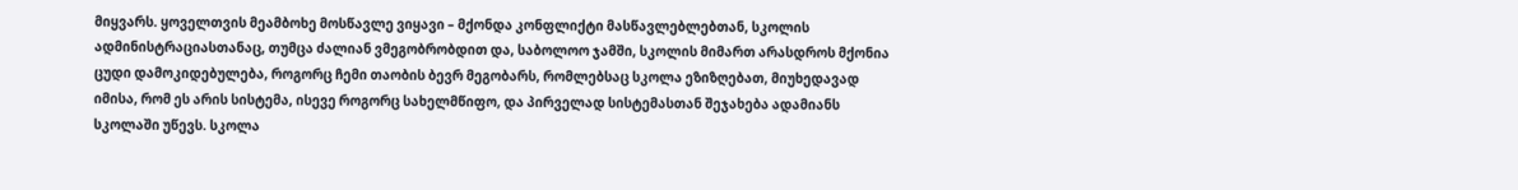მიყვარს. ყოველთვის მეამბოხე მოსწავლე ვიყავი – მქონდა კონფლიქტი მასწავლებლებთან, სკოლის ადმინისტრაციასთანაც, თუმცა ძალიან ვმეგობრობდით და, საბოლოო ჯამში, სკოლის მიმართ არასდროს მქონია ცუდი დამოკიდებულება, როგორც ჩემი თაობის ბევრ მეგობარს, რომლებსაც სკოლა ეზიზღებათ, მიუხედავად იმისა, რომ ეს არის სისტემა, ისევე როგორც სახელმწიფო, და პირველად სისტემასთან შეჯახება ადამიანს სკოლაში უწევს. სკოლა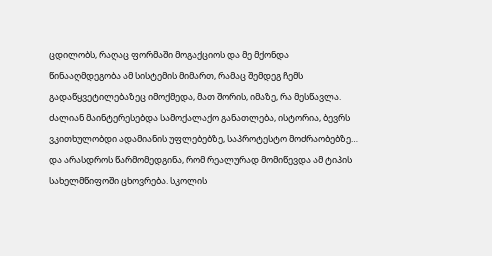ცდილობს, რაღაც ფორმაში მოგაქციოს და მე მქონდა წინააღმდეგობა ამ სისტემის მიმართ, რამაც შემდეგ ჩემს გადაწყვეტილებაზეც იმოქმედა, მათ შორის, იმაზე, რა მესწავლა. ძალიან მაინტერესებდა სამოქალაქო განათლება, ისტორია, ბევრს ვკითხულობდი ადამიანის უფლებებზე, საპროტესტო მოძრაობებზე… და არასდროს წარმომედგინა, რომ რეალურად მომიწევდა ამ ტიპის სახელმწიფოში ცხოვრება. სკოლის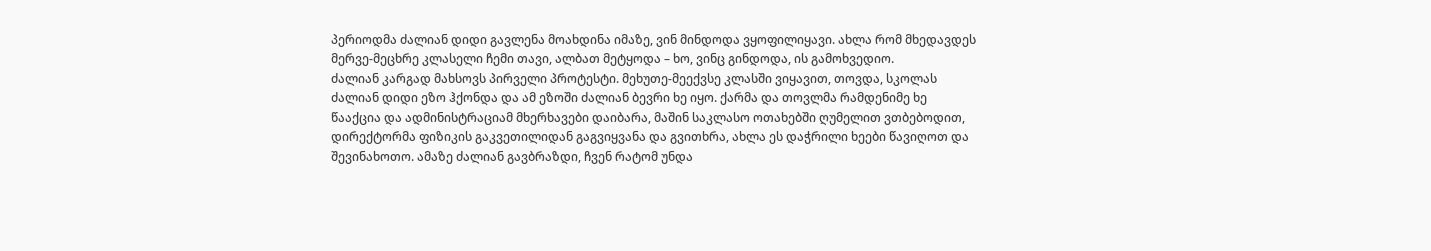პერიოდმა ძალიან დიდი გავლენა მოახდინა იმაზე, ვინ მინდოდა ვყოფილიყავი. ახლა რომ მხედავდეს მერვე-მეცხრე კლასელი ჩემი თავი, ალბათ მეტყოდა – ხო, ვინც გინდოდა, ის გამოხვედიო.
ძალიან კარგად მახსოვს პირველი პროტესტი. მეხუთე-მეექვსე კლასში ვიყავით, თოვდა, სკოლას ძალიან დიდი ეზო ჰქონდა და ამ ეზოში ძალიან ბევრი ხე იყო. ქარმა და თოვლმა რამდენიმე ხე წააქცია და ადმინისტრაციამ მხერხავები დაიბარა, მაშინ საკლასო ოთახებში ღუმელით ვთბებოდით, დირექტორმა ფიზიკის გაკვეთილიდან გაგვიყვანა და გვითხრა, ახლა ეს დაჭრილი ხეები წავიღოთ და შევინახოთო. ამაზე ძალიან გავბრაზდი, ჩვენ რატომ უნდა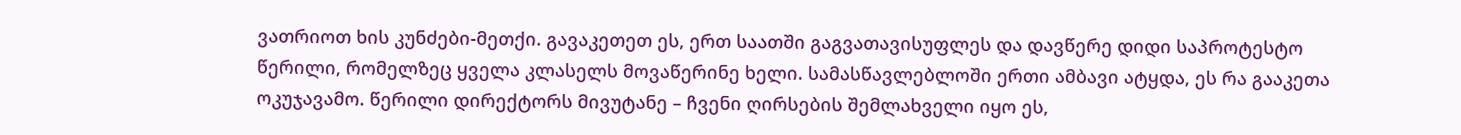ვათრიოთ ხის კუნძები-მეთქი. გავაკეთეთ ეს, ერთ საათში გაგვათავისუფლეს და დავწერე დიდი საპროტესტო წერილი, რომელზეც ყველა კლასელს მოვაწერინე ხელი. სამასწავლებლოში ერთი ამბავი ატყდა, ეს რა გააკეთა ოკუჯავამო. წერილი დირექტორს მივუტანე – ჩვენი ღირსების შემლახველი იყო ეს,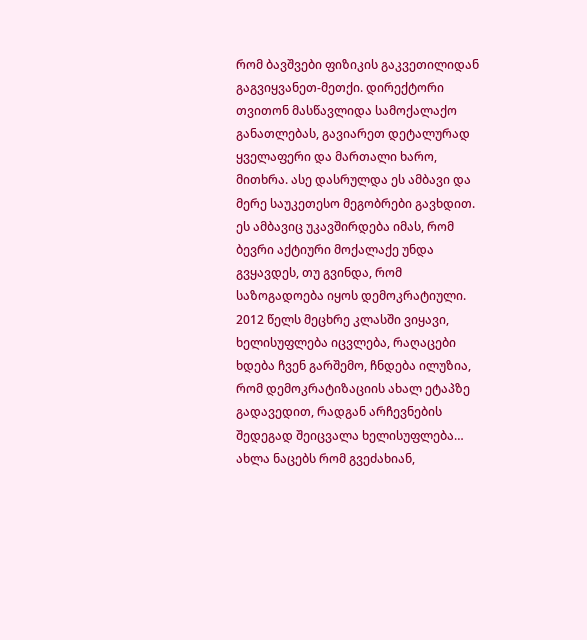რომ ბავშვები ფიზიკის გაკვეთილიდან გაგვიყვანეთ-მეთქი. დირექტორი თვითონ მასწავლიდა სამოქალაქო განათლებას, გავიარეთ დეტალურად ყველაფერი და მართალი ხარო, მითხრა. ასე დასრულდა ეს ამბავი და მერე საუკეთესო მეგობრები გავხდით. ეს ამბავიც უკავშირდება იმას, რომ ბევრი აქტიური მოქალაქე უნდა გვყავდეს, თუ გვინდა, რომ საზოგადოება იყოს დემოკრატიული.
2012 წელს მეცხრე კლასში ვიყავი, ხელისუფლება იცვლება, რაღაცები ხდება ჩვენ გარშემო, ჩნდება ილუზია, რომ დემოკრატიზაციის ახალ ეტაპზე გადავედით, რადგან არჩევნების შედეგად შეიცვალა ხელისუფლება… ახლა ნაცებს რომ გვეძახიან,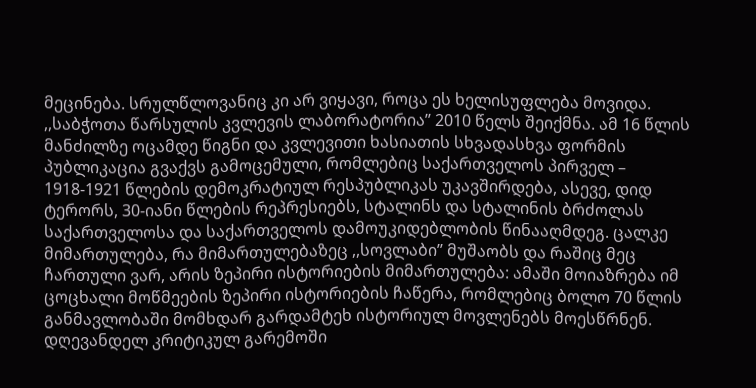მეცინება. სრულწლოვანიც კი არ ვიყავი, როცა ეს ხელისუფლება მოვიდა.
,,საბჭოთა წარსულის კვლევის ლაბორატორია’’ 2010 წელს შეიქმნა. ამ 16 წლის მანძილზე ოცამდე წიგნი და კვლევითი ხასიათის სხვადასხვა ფორმის პუბლიკაცია გვაქვს გამოცემული, რომლებიც საქართველოს პირველ – 1918-1921 წლების დემოკრატიულ რესპუბლიკას უკავშირდება, ასევე, დიდ ტერორს, 30-იანი წლების რეპრესიებს, სტალინს და სტალინის ბრძოლას საქართველოსა და საქართველოს დამოუკიდებლობის წინააღმდეგ. ცალკე მიმართულება, რა მიმართულებაზეც ,,სოვლაბი’’ მუშაობს და რაშიც მეც ჩართული ვარ, არის ზეპირი ისტორიების მიმართულება: ამაში მოიაზრება იმ ცოცხალი მოწმეების ზეპირი ისტორიების ჩაწერა, რომლებიც ბოლო 70 წლის განმავლობაში მომხდარ გარდამტეხ ისტორიულ მოვლენებს მოესწრნენ.
დღევანდელ კრიტიკულ გარემოში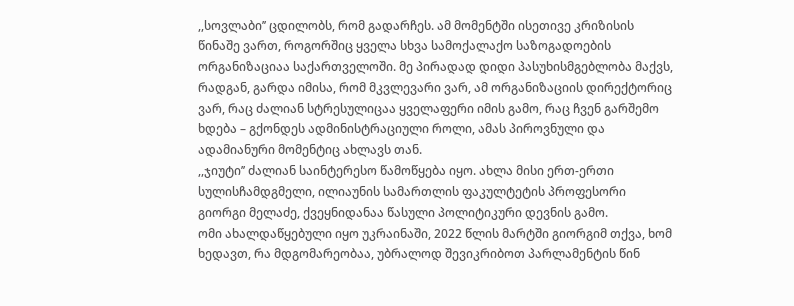,,სოვლაბი’’ ცდილობს, რომ გადარჩეს. ამ მომენტში ისეთივე კრიზისის წინაშე ვართ, როგორშიც ყველა სხვა სამოქალაქო საზოგადოების ორგანიზაციაა საქართველოში. მე პირადად დიდი პასუხისმგებლობა მაქვს, რადგან, გარდა იმისა, რომ მკვლევარი ვარ, ამ ორგანიზაციის დირექტორიც ვარ, რაც ძალიან სტრესულიცაა ყველაფერი იმის გამო, რაც ჩვენ გარშემო ხდება – გქონდეს ადმინისტრაციული როლი, ამას პიროვნული და ადამიანური მომენტიც ახლავს თან.
,,ჯიუტი’’ ძალიან საინტერესო წამოწყება იყო. ახლა მისი ერთ-ერთი სულისჩამდგმელი, ილიაუნის სამართლის ფაკულტეტის პროფესორი გიორგი მელაძე, ქვეყნიდანაა წასული პოლიტიკური დევნის გამო.
ომი ახალდაწყებული იყო უკრაინაში, 2022 წლის მარტში გიორგიმ თქვა, ხომ ხედავთ, რა მდგომარეობაა, უბრალოდ შევიკრიბოთ პარლამენტის წინ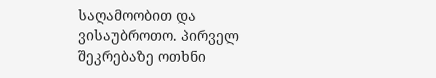საღამოობით და ვისაუბროთო. პირველ შეკრებაზე ოთხნი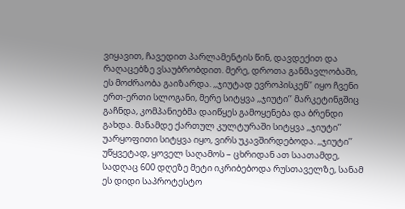ვიყავით, ჩავედით პარლამენტის წინ, დავდექით და რაღაცებზე ვსაუბრობდით. მერე, დროთა განმავლობაში, ეს მოძრაობა გაიზარდა. ,,ჯიუტად ევროპისკენ’’ იყო ჩვენი ერთ-ერთი სლოგანი, მერე სიტყვა ,,ჯიუტი’’ მარკეტინგშიც გაჩნდა, კომპანიებმა დაიწყეს გამოყენება და ბრენდი გახდა. მანამდე ქართულ კულტურაში სიტყვა ,,ჯიუტი’’ უარყოფითი სიტყვა იყო, ვირს უკავშირდებოდა. ,,ჯიუტი’’ უწყვეტად, ყოველ საღამოს – ცხრიდან ათ საათამდე, სადღაც 600 დღეზე მეტი იკრიბებოდა რუსთაველზე, სანამ ეს დიდი საპროტესტო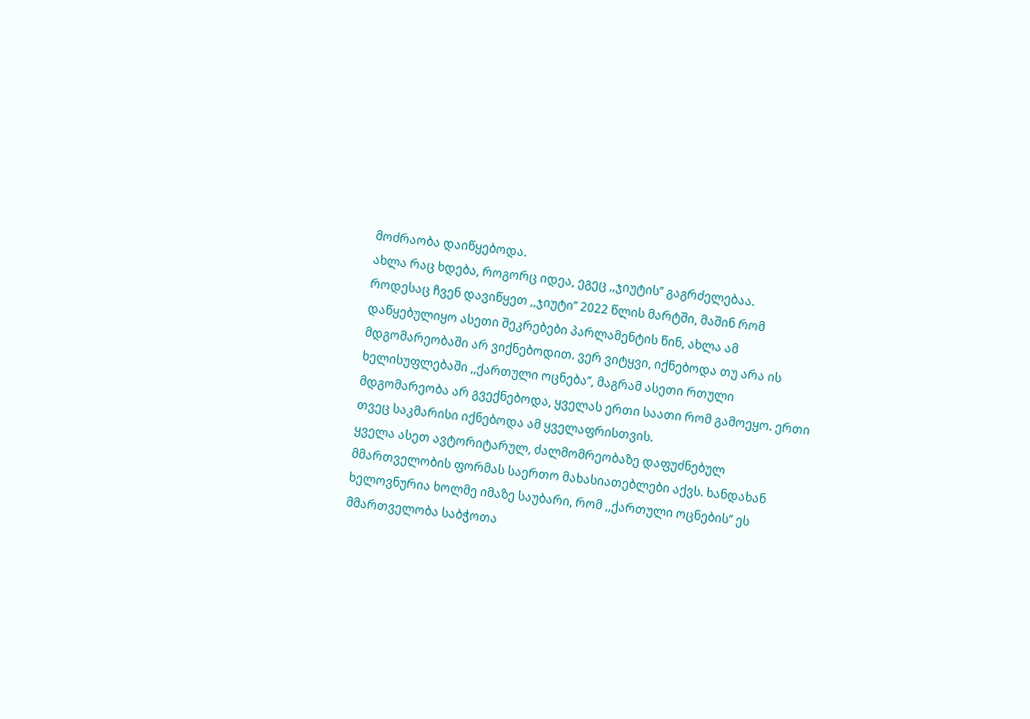მოძრაობა დაიწყებოდა.
ახლა რაც ხდება, როგორც იდეა, ეგეც ,,ჯიუტის’’ გაგრძელებაა.
როდესაც ჩვენ დავიწყეთ ,,ჯიუტი’’ 2022 წლის მარტში, მაშინ რომ დაწყებულიყო ასეთი შეკრებები პარლამენტის წინ, ახლა ამ მდგომარეობაში არ ვიქნებოდით. ვერ ვიტყვი, იქნებოდა თუ არა ის ხელისუფლებაში ,,ქართული ოცნება’’, მაგრამ ასეთი რთული მდგომარეობა არ გვექნებოდა, ყველას ერთი საათი რომ გამოეყო. ერთი თვეც საკმარისი იქნებოდა ამ ყველაფრისთვის.
ყველა ასეთ ავტორიტარულ, ძალმომრეობაზე დაფუძნებულ მმართველობის ფორმას საერთო მახასიათებლები აქვს. ხანდახან ხელოვნურია ხოლმე იმაზე საუბარი, რომ ,,ქართული ოცნების’’ ეს მმართველობა საბჭოთა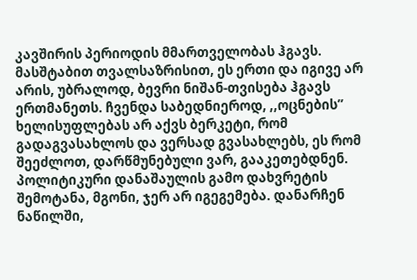კავშირის პერიოდის მმართველობას ჰგავს. მასშტაბით თვალსაზრისით, ეს ერთი და იგივე არ არის, უბრალოდ, ბევრი ნიშან-თვისება ჰგავს ერთმანეთს. ჩვენდა საბედნიეროდ, ,,ოცნების’’ ხელისუფლებას არ აქვს ბერკეტი, რომ გადაგვასახლოს და ვერსად გვასახლებს, ეს რომ შეეძლოთ, დარწმუნებული ვარ, გააკეთებდნენ. პოლიტიკური დანაშაულის გამო დახვრეტის შემოტანა, მგონი, ჯერ არ იგეგემება. დანარჩენ ნაწილში,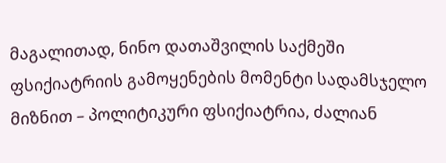მაგალითად, ნინო დათაშვილის საქმეში ფსიქიატრიის გამოყენების მომენტი სადამსჯელო მიზნით – პოლიტიკური ფსიქიატრია, ძალიან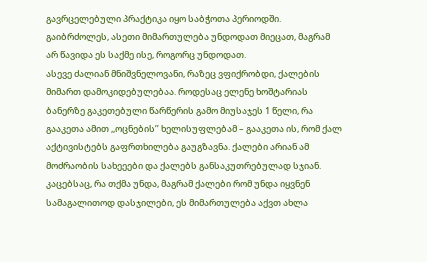გავრცელებული პრაქტიკა იყო საბჭოთა პერიოდში. გაიბრძოლეს, ასეთი მიმართულება უნდოდათ მიეცათ, მაგრამ არ წავიდა ეს საქმე ისე, როგორც უნდოდათ.
ასევე ძალიან მნიშვნელოვანი, რაზეც ვფიქრობდი, ქალების მიმართ დამოკიდებულებაა. როდესაც ელენე ხოშტარიას ბანერზე გაკეთებული წარწერის გამო მიუსაჯეს 1 წელი, რა გააკეთა ამით ,,ოცნების’’ ხელისუფლებამ – გააკეთა ის, რომ ქალ აქტივისტებს გაფრთხილება გაუგზავნა. ქალები არიან ამ მოძრაობის სახეეები და ქალებს განსაკუთრებულად სჯიან. კაცებსაც, რა თქმა უნდა, მაგრამ ქალები რომ უნდა იყვნენ სამაგალითოდ დასჯილები, ეს მიმართულება აქვთ ახლა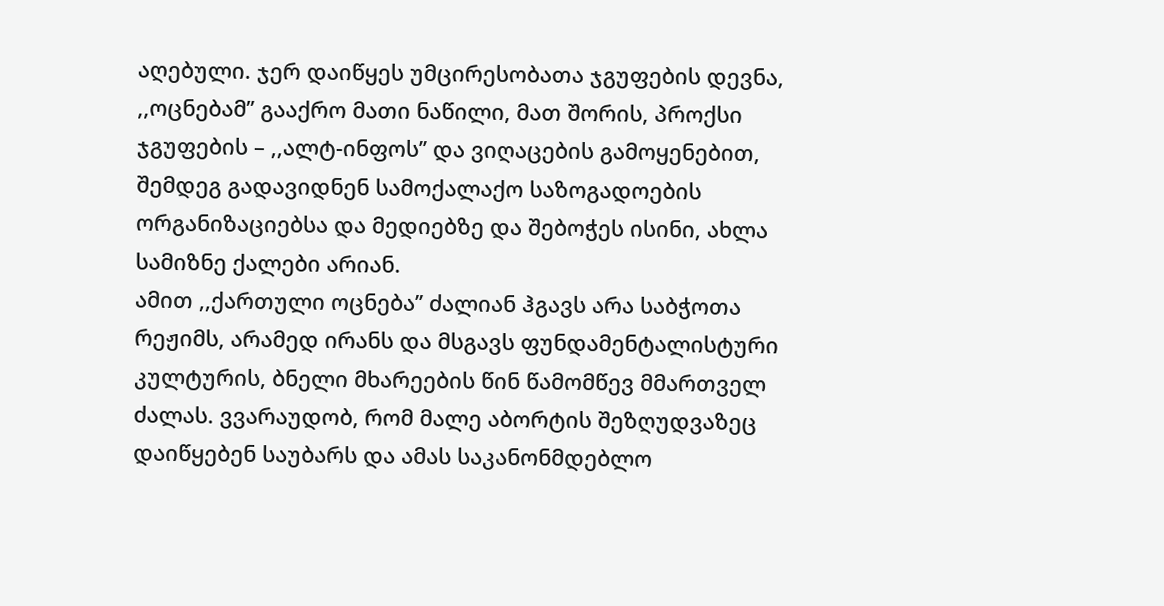აღებული. ჯერ დაიწყეს უმცირესობათა ჯგუფების დევნა, ,,ოცნებამ’’ გააქრო მათი ნაწილი, მათ შორის, პროქსი ჯგუფების – ,,ალტ-ინფოს’’ და ვიღაცების გამოყენებით, შემდეგ გადავიდნენ სამოქალაქო საზოგადოების ორგანიზაციებსა და მედიებზე და შებოჭეს ისინი, ახლა სამიზნე ქალები არიან.
ამით ,,ქართული ოცნება’’ ძალიან ჰგავს არა საბჭოთა რეჟიმს, არამედ ირანს და მსგავს ფუნდამენტალისტური კულტურის, ბნელი მხარეების წინ წამომწევ მმართველ ძალას. ვვარაუდობ, რომ მალე აბორტის შეზღუდვაზეც დაიწყებენ საუბარს და ამას საკანონმდებლო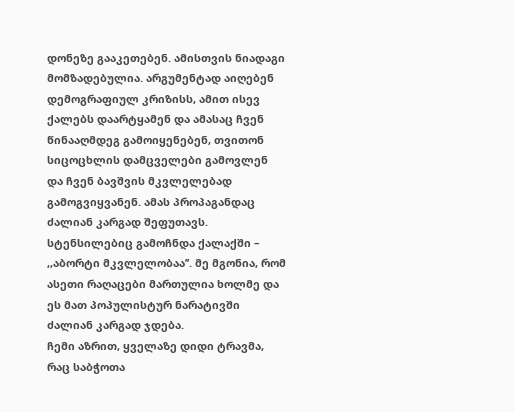დონეზე გააკეთებენ. ამისთვის ნიადაგი მომზადებულია. არგუმენტად აიღებენ დემოგრაფიულ კრიზისს, ამით ისევ ქალებს დაარტყამენ და ამასაც ჩვენ წინააღმდეგ გამოიყენებენ, თვითონ სიცოცხლის დამცველები გამოვლენ და ჩვენ ბავშვის მკვლელებად გამოგვიყვანენ. ამას პროპაგანდაც ძალიან კარგად შეფუთავს. სტენსილებიც გამოჩნდა ქალაქში – ,,აბორტი მკვლელობაა’’. მე მგონია, რომ ასეთი რაღაცები მართულია ხოლმე და ეს მათ პოპულისტურ ნარატივში ძალიან კარგად ჯდება.
ჩემი აზრით, ყველაზე დიდი ტრავმა, რაც საბჭოთა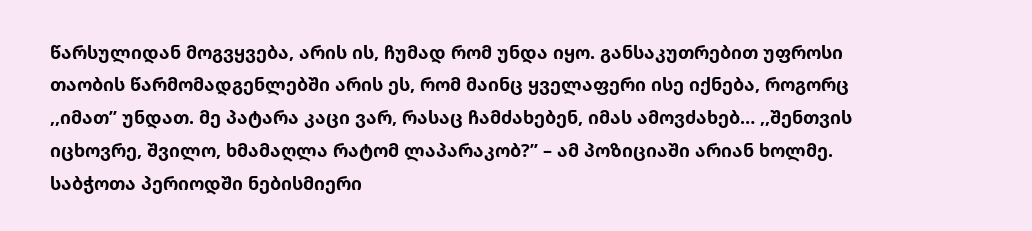წარსულიდან მოგვყვება, არის ის, ჩუმად რომ უნდა იყო. განსაკუთრებით უფროსი თაობის წარმომადგენლებში არის ეს, რომ მაინც ყველაფერი ისე იქნება, როგორც ,,იმათ’’ უნდათ. მე პატარა კაცი ვარ, რასაც ჩამძახებენ, იმას ამოვძახებ… ,,შენთვის იცხოვრე, შვილო, ხმამაღლა რატომ ლაპარაკობ?’’ – ამ პოზიციაში არიან ხოლმე.
საბჭოთა პერიოდში ნებისმიერი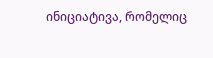ინიციატივა, რომელიც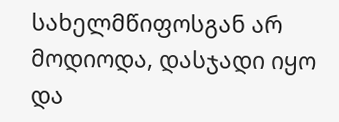სახელმწიფოსგან არ მოდიოდა, დასჯადი იყო და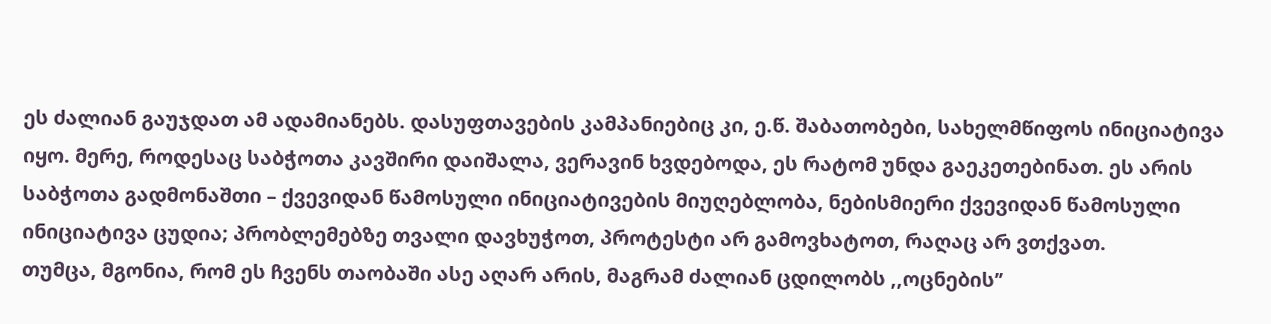ეს ძალიან გაუჯდათ ამ ადამიანებს. დასუფთავების კამპანიებიც კი, ე.წ. შაბათობები, სახელმწიფოს ინიციატივა იყო. მერე, როდესაც საბჭოთა კავშირი დაიშალა, ვერავინ ხვდებოდა, ეს რატომ უნდა გაეკეთებინათ. ეს არის საბჭოთა გადმონაშთი – ქვევიდან წამოსული ინიციატივების მიუღებლობა, ნებისმიერი ქვევიდან წამოსული ინიციატივა ცუდია; პრობლემებზე თვალი დავხუჭოთ, პროტესტი არ გამოვხატოთ, რაღაც არ ვთქვათ.
თუმცა, მგონია, რომ ეს ჩვენს თაობაში ასე აღარ არის, მაგრამ ძალიან ცდილობს ,,ოცნების’’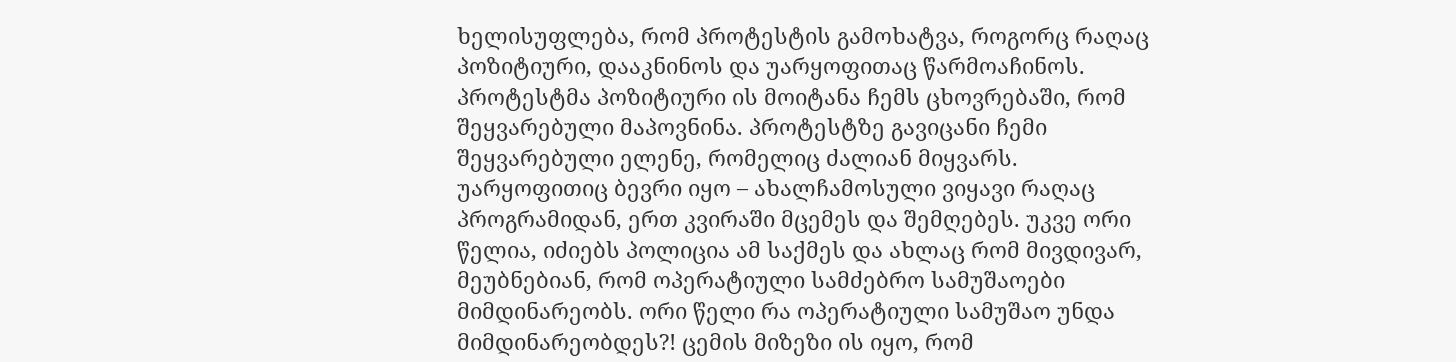ხელისუფლება, რომ პროტესტის გამოხატვა, როგორც რაღაც პოზიტიური, დააკნინოს და უარყოფითაც წარმოაჩინოს.
პროტესტმა პოზიტიური ის მოიტანა ჩემს ცხოვრებაში, რომ შეყვარებული მაპოვნინა. პროტესტზე გავიცანი ჩემი შეყვარებული ელენე, რომელიც ძალიან მიყვარს.
უარყოფითიც ბევრი იყო – ახალჩამოსული ვიყავი რაღაც პროგრამიდან, ერთ კვირაში მცემეს და შემღებეს. უკვე ორი წელია, იძიებს პოლიცია ამ საქმეს და ახლაც რომ მივდივარ, მეუბნებიან, რომ ოპერატიული სამძებრო სამუშაოები მიმდინარეობს. ორი წელი რა ოპერატიული სამუშაო უნდა მიმდინარეობდეს?! ცემის მიზეზი ის იყო, რომ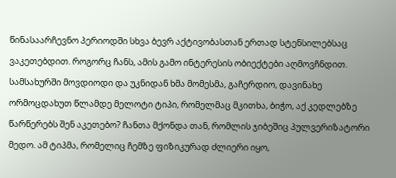წინასაარჩევნო პერიოდში სხვა ბევრ აქტივობასთან ერთად სტენსილებსაც ვაკეთებდით. როგორც ჩანს, ამის გამო ინტერესის ობიექტები აღმოვჩნდით. სამსახურში მოვდიოდი და უკნიდან ხმა მომესმა, გაჩერდიო, დავინახე ორმოცდახუთ წლამდე მელოტი ტიპი, რომელმაც მკითხა, ბიჭო, აქ კედლებზე წარწერებს შენ აკეთებო? ჩანთა მქონდა თან, რომლის ჯიბეშიც პულვერიზატორი მედო. ამ ტიპმა, რომელიც ჩემზე ფიზიკურად ძლიერი იყო,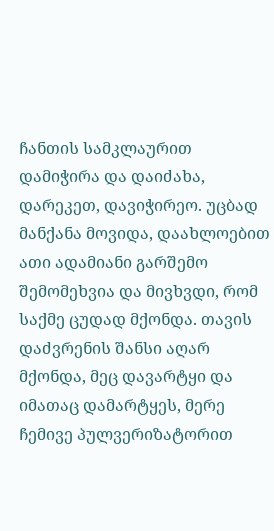ჩანთის სამკლაურით დამიჭირა და დაიძახა, დარეკეთ, დავიჭირეო. უცბად მანქანა მოვიდა, დაახლოებით ათი ადამიანი გარშემო შემომეხვია და მივხვდი, რომ საქმე ცუდად მქონდა. თავის დაძვრენის შანსი აღარ მქონდა, მეც დავარტყი და იმათაც დამარტყეს, მერე ჩემივე პულვერიზატორით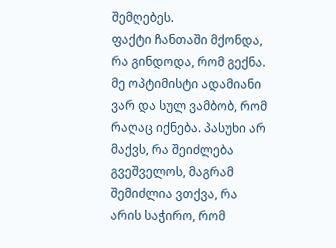შემღებეს.
ფაქტი ჩანთაში მქონდა, რა გინდოდა, რომ გექნა.
მე ოპტიმისტი ადამიანი ვარ და სულ ვამბობ, რომ რაღაც იქნება. პასუხი არ მაქვს, რა შეიძლება გვეშველოს, მაგრამ შემიძლია ვთქვა, რა არის საჭირო, რომ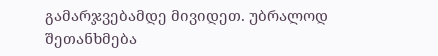გამარჯვებამდე მივიდეთ. უბრალოდ შეთანხმება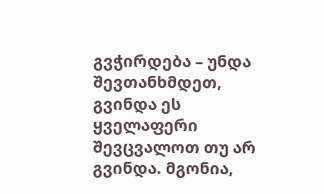გვჭირდება – უნდა შევთანხმდეთ, გვინდა ეს ყველაფერი შევცვალოთ თუ არ გვინდა. მგონია,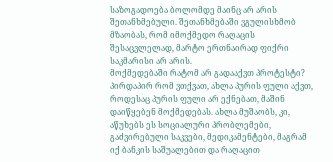საზოგადოება ბოლომდე მაინც არ არის შეთანხმებული. შეთანხმებაში ვგულისხმობ მზაობას, რომ იმოქმედო რაღაცის შესაცვლელად, მარტო ერთნაირად ფიქრი საკმარისი არ არის.
მოქმედებაში რატომ არ გადააქვთ პროტესტი? პირდაპირ რომ ვთქვათ, ახლა პურის ფული აქვთ, როდესაც პურის ფული არ ექნებათ, მაშინ დაიწყებენ მოქმედებას. ახლა მუშაობს, კი, აწუხებს ეს სოციალური პრობლემები, გაძვირებული საკვები, მედიკამენტები, მაგრამ იქ ბანკის საშუალებით და რაღაცით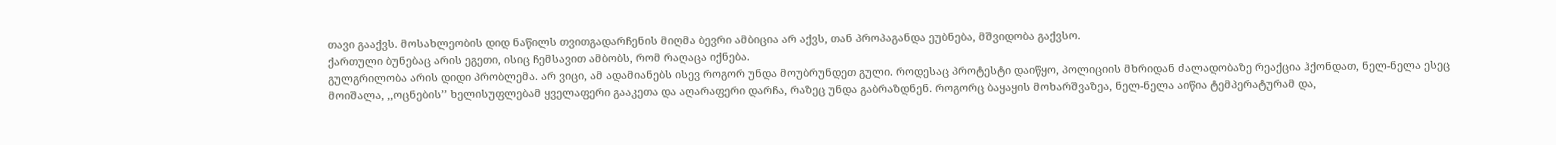თავი გააქვს. მოსახლეობის დიდ ნაწილს თვითგადარჩენის მიღმა ბევრი ამბიცია არ აქვს, თან პროპაგანდა ეუბნება, მშვიდობა გაქვსო.
ქართული ბუნებაც არის ეგეთი, ისიც ჩემსავით ამბობს, რომ რაღაცა იქნება.
გულგრილობა არის დიდი პრობლემა. არ ვიცი, ამ ადამიანებს ისევ როგორ უნდა მოუბრუნდეთ გული. როდესაც პროტესტი დაიწყო, პოლიციის მხრიდან ძალადობაზე რეაქცია ჰქონდათ, ნელ-ნელა ესეც მოიშალა, ,,ოცნების’’ ხელისუფლებამ ყველაფერი გააკეთა და აღარაფერი დარჩა, რაზეც უნდა გაბრაზდნენ. როგორც ბაყაყის მოხარშვაზეა, ნელ-ნელა აიწია ტემპერატურამ და,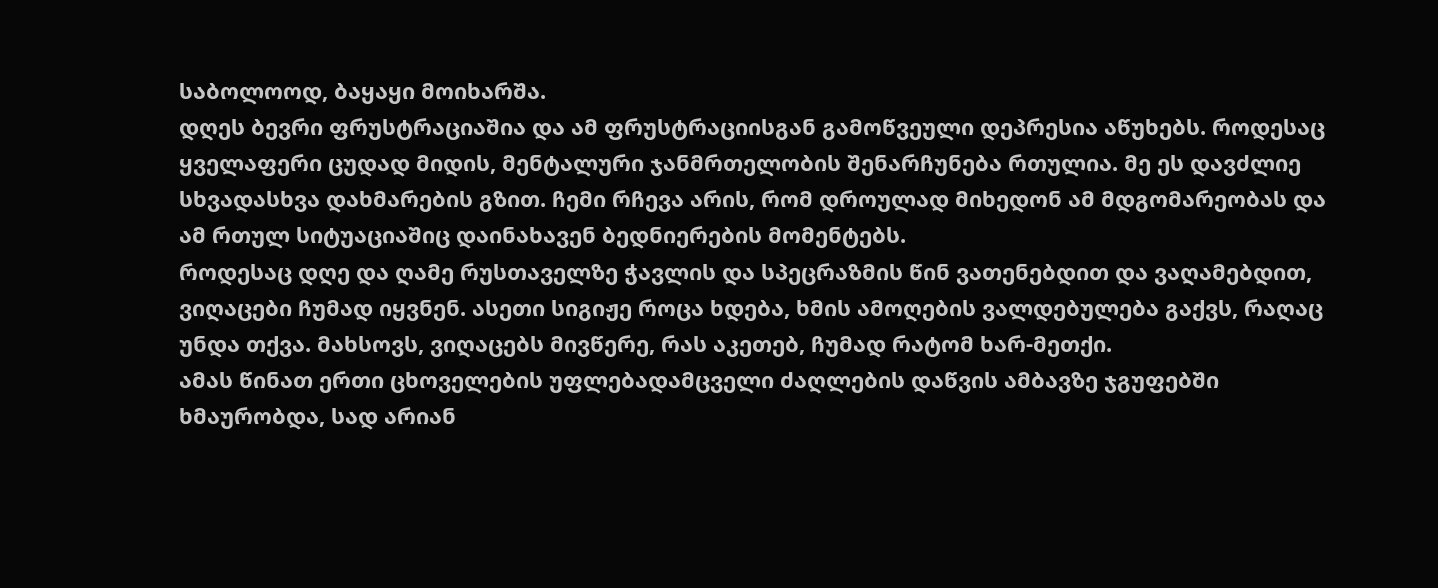საბოლოოდ, ბაყაყი მოიხარშა.
დღეს ბევრი ფრუსტრაციაშია და ამ ფრუსტრაციისგან გამოწვეული დეპრესია აწუხებს. როდესაც ყველაფერი ცუდად მიდის, მენტალური ჯანმრთელობის შენარჩუნება რთულია. მე ეს დავძლიე სხვადასხვა დახმარების გზით. ჩემი რჩევა არის, რომ დროულად მიხედონ ამ მდგომარეობას და ამ რთულ სიტუაციაშიც დაინახავენ ბედნიერების მომენტებს.
როდესაც დღე და ღამე რუსთაველზე ჭავლის და სპეცრაზმის წინ ვათენებდით და ვაღამებდით, ვიღაცები ჩუმად იყვნენ. ასეთი სიგიჟე როცა ხდება, ხმის ამოღების ვალდებულება გაქვს, რაღაც უნდა თქვა. მახსოვს, ვიღაცებს მივწერე, რას აკეთებ, ჩუმად რატომ ხარ-მეთქი.
ამას წინათ ერთი ცხოველების უფლებადამცველი ძაღლების დაწვის ამბავზე ჯგუფებში ხმაურობდა, სად არიან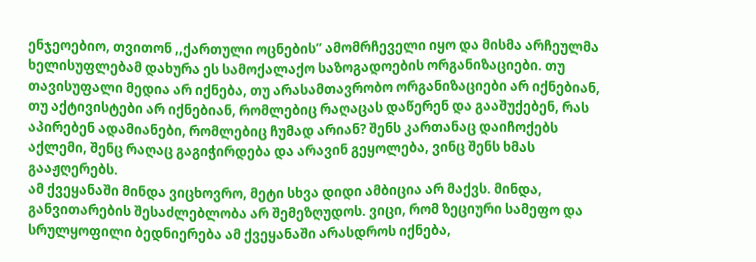ენჯეოებიო, თვითონ ,,ქართული ოცნების’’ ამომრჩეველი იყო და მისმა არჩეულმა ხელისუფლებამ დახურა ეს სამოქალაქო საზოგადოების ორგანიზაციები. თუ თავისუფალი მედია არ იქნება, თუ არასამთავრობო ორგანიზაციები არ იქნებიან, თუ აქტივისტები არ იქნებიან, რომლებიც რაღაცას დაწერენ და გააშუქებენ, რას აპირებენ ადამიანები, რომლებიც ჩუმად არიან? შენს კართანაც დაიჩოქებს აქლემი, შენც რაღაც გაგიჭირდება და არავინ გეყოლება, ვინც შენს ხმას გააჟღერებს.
ამ ქვეყანაში მინდა ვიცხოვრო, მეტი სხვა დიდი ამბიცია არ მაქვს. მინდა, განვითარების შესაძლებლობა არ შემეზღუდოს. ვიცი, რომ ზეციური სამეფო და სრულყოფილი ბედნიერება ამ ქვეყანაში არასდროს იქნება,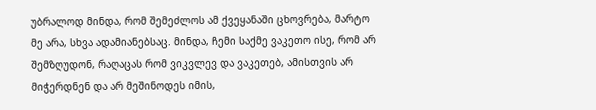უბრალოდ მინდა, რომ შემეძლოს ამ ქვეყანაში ცხოვრება, მარტო მე არა, სხვა ადამიანებსაც. მინდა, ჩემი საქმე ვაკეთო ისე, რომ არ შემზღუდონ, რაღაცას რომ ვიკვლევ და ვაკეთებ, ამისთვის არ მიჭერდნენ და არ მეშინოდეს იმის,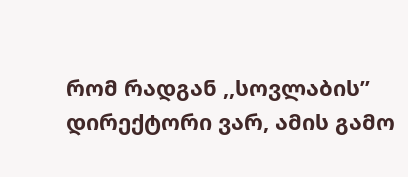რომ რადგან ,,სოვლაბის’’ დირექტორი ვარ, ამის გამო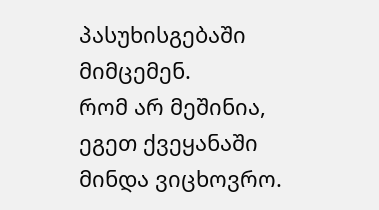პასუხისგებაში მიმცემენ.
რომ არ მეშინია, ეგეთ ქვეყანაში მინდა ვიცხოვრო.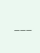———